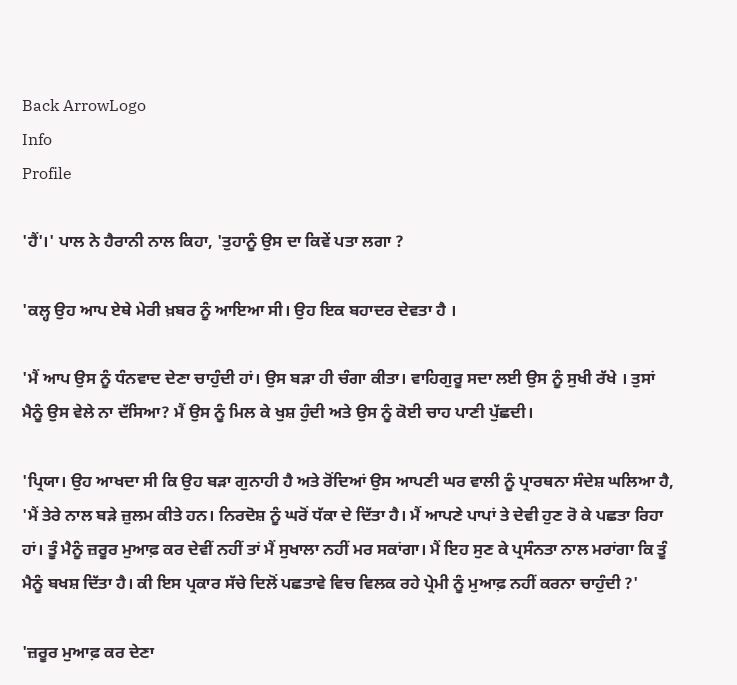Back ArrowLogo
Info
Profile

'ਹੈਂ'।' ਪਾਲ ਨੇ ਹੈਰਾਨੀ ਨਾਲ ਕਿਹਾ, 'ਤੁਹਾਨੂੰ ਉਸ ਦਾ ਕਿਵੇਂ ਪਤਾ ਲਗਾ ?

'ਕਲ੍ਹ ਉਹ ਆਪ ਏਥੇ ਮੇਰੀ ਖ਼ਬਰ ਨੂੰ ਆਇਆ ਸੀ। ਉਹ ਇਕ ਬਹਾਦਰ ਦੇਵਤਾ ਹੈ ।

'ਮੈਂ ਆਪ ਉਸ ਨੂੰ ਧੰਨਵਾਦ ਦੇਣਾ ਚਾਹੁੰਦੀ ਹਾਂ। ਉਸ ਬੜਾ ਹੀ ਚੰਗਾ ਕੀਤਾ। ਵਾਹਿਗੁਰੂ ਸਦਾ ਲਈ ਉਸ ਨੂੰ ਸੁਖੀ ਰੱਖੇ । ਤੁਸਾਂ ਮੈਨੂੰ ਉਸ ਵੇਲੇ ਨਾ ਦੱਸਿਆ? ਮੈਂ ਉਸ ਨੂੰ ਮਿਲ ਕੇ ਖੁਸ਼ ਹੁੰਦੀ ਅਤੇ ਉਸ ਨੂੰ ਕੋਈ ਚਾਹ ਪਾਣੀ ਪੁੱਛਦੀ।

'ਪ੍ਰਿਯਾ। ਉਹ ਆਖਦਾ ਸੀ ਕਿ ਉਹ ਬੜਾ ਗੁਨਾਹੀ ਹੈ ਅਤੇ ਰੋਂਦਿਆਂ ਉਸ ਆਪਣੀ ਘਰ ਵਾਲੀ ਨੂੰ ਪ੍ਰਾਰਥਨਾ ਸੰਦੇਸ਼ ਘਲਿਆ ਹੈ, 'ਮੈਂ ਤੇਰੇ ਨਾਲ ਬੜੇ ਜ਼ੁਲਮ ਕੀਤੇ ਹਨ। ਨਿਰਦੋਸ਼ ਨੂੰ ਘਰੋਂ ਧੱਕਾ ਦੇ ਦਿੱਤਾ ਹੈ। ਮੈਂ ਆਪਣੇ ਪਾਪਾਂ ਤੇ ਦੇਵੀ ਹੁਣ ਰੋ ਕੇ ਪਛਤਾ ਰਿਹਾ ਹਾਂ। ਤੂੰ ਮੈਨੂੰ ਜ਼ਰੂਰ ਮੁਆਫ਼ ਕਰ ਦੇਵੀਂ ਨਹੀਂ ਤਾਂ ਮੈਂ ਸੁਖਾਲਾ ਨਹੀਂ ਮਰ ਸਕਾਂਗਾ। ਮੈਂ ਇਹ ਸੁਣ ਕੇ ਪ੍ਰਸੰਨਤਾ ਨਾਲ ਮਰਾਂਗਾ ਕਿ ਤੂੰ ਮੈਨੂੰ ਬਖਸ਼ ਦਿੱਤਾ ਹੈ। ਕੀ ਇਸ ਪ੍ਰਕਾਰ ਸੱਚੇ ਦਿਲੋਂ ਪਛਤਾਵੇ ਵਿਚ ਵਿਲਕ ਰਹੇ ਪ੍ਰੇਮੀ ਨੂੰ ਮੁਆਫ਼ ਨਹੀਂ ਕਰਨਾ ਚਾਹੁੰਦੀ ?'

'ਜ਼ਰੂਰ ਮੁਆਫ਼ ਕਰ ਦੇਣਾ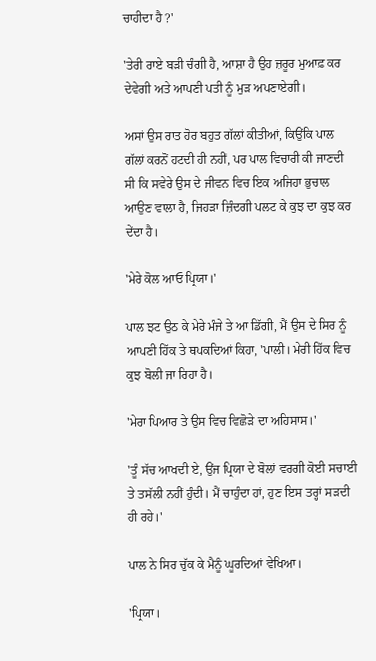ਚਾਹੀਦਾ ਹੈ ?'

'ਤੇਰੀ ਰਾਏ ਬੜੀ ਚੰਗੀ ਹੈ, ਆਸ਼ਾ ਹੈ ਉਹ ਜ਼ਰੂਰ ਮੁਆਫ਼ ਕਰ ਦੇਵੇਗੀ ਅਤੇ ਆਪਣੀ ਪਤੀ ਨੂੰ ਮੁੜ ਅਪਣਾਏਗੀ।

ਅਸਾਂ ਉਸ ਰਾਤ ਹੋਰ ਬਹੁਤ ਗੱਲਾਂ ਕੀਤੀਆਂ, ਕਿਉਂਕਿ ਪਾਲ ਗੱਲਾਂ ਕਰਨੋਂ ਹਟਦੀ ਹੀ ਨਹੀਂ, ਪਰ ਪਾਲ ਵਿਚਾਰੀ ਕੀ ਜਾਣਦੀ ਸੀ ਕਿ ਸਵੇਰੇ ਉਸ ਦੇ ਜੀਵਨ ਵਿਚ ਇਕ ਅਜਿਹਾ ਭੁਚਾਲ ਆਉਣ ਵਾਲਾ ਹੈ, ਜਿਹੜਾ ਜ਼ਿੰਦਗੀ ਪਲਟ ਕੇ ਕੁਝ ਦਾ ਕੁਝ ਕਰ ਦੇਂਦਾ ਹੈ।

'ਮੇਰੇ ਕੋਲ ਆਓ ਪ੍ਰਿਯਾ।'

ਪਾਲ ਝਟ ਉਠ ਕੇ ਮੇਰੇ ਮੰਜੇ ਤੇ ਆ ਡਿੱਗੀ, ਮੈਂ ਉਸ ਦੇ ਸਿਰ ਨੂੰ ਆਪਣੀ ਹਿੱਕ ਤੇ ਥਪਕਦਿਆਂ ਕਿਹਾ, 'ਪਾਲੀ। ਮੇਰੀ ਹਿੱਕ ਵਿਚ ਕੁਝ ਬੋਲੀ ਜਾ ਰਿਹਾ ਹੈ।

'ਮੇਰਾ ਪਿਆਰ ਤੇ ਉਸ ਵਿਚ ਵਿਛੋੜੇ ਦਾ ਅਹਿਸਾਸ।'

'ਤੂੰ ਸੱਚ ਆਖਦੀ ਏ, ਉਂਜ ਪ੍ਰਿਯਾ ਦੇ ਬੋਲਾਂ ਵਰਗੀ ਕੋਈ ਸਚਾਈ ਤੇ ਤਸੱਲੀ ਨਹੀਂ ਹੁੰਦੀ। ਮੈਂ ਚਾਹੁੰਦਾ ਹਾਂ, ਹੁਣ ਇਸ ਤਰ੍ਹਾਂ ਸੜਦੀ ਹੀ ਰਹੇ।'

ਪਾਲ ਨੇ ਸਿਰ ਚੁੱਕ ਕੇ ਮੈਨੂੰ ਘੂਰਦਿਆਂ ਵੇਖਿਆ।

'ਪ੍ਰਿਯਾ।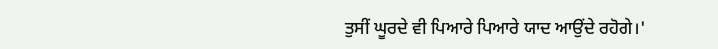ਤੁਸੀਂ ਘੂਰਦੇ ਵੀ ਪਿਆਰੇ ਪਿਆਰੇ ਯਾਦ ਆਉਂਦੇ ਰਹੋਗੇ।'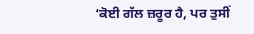‘ਕੋਈ ਗੱਲ ਜ਼ਰੂਰ ਹੈ, ਪਰ ਤੁਸੀਂ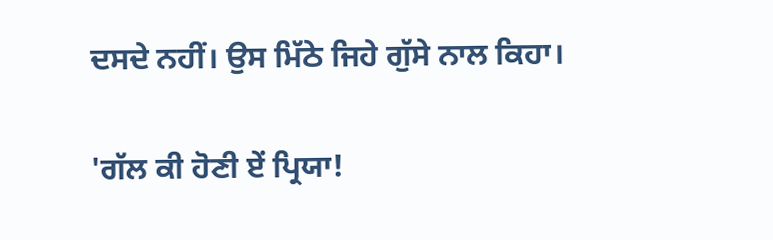ਦਸਦੇ ਨਹੀਂ। ਉਸ ਮਿੱਠੇ ਜਿਹੇ ਗੁੱਸੇ ਨਾਲ ਕਿਹਾ।

'ਗੱਲ ਕੀ ਹੋਣੀ ਏਂ ਪ੍ਰਿਯਾ!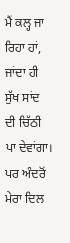ਮੈਂ ਕਲ੍ਹ ਜਾ ਰਿਹਾ ਹਾਂ, ਜਾਂਦਾ ਹੀ ਸੁੱਖ ਸਾਂਦ ਦੀ ਚਿੱਠੀ ਪਾ ਦੇਵਾਂਗਾ। ਪਰ ਅੰਦਰੋਂ ਮੇਰਾ ਦਿਲ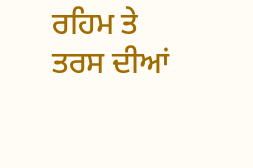ਰਹਿਮ ਤੇ ਤਰਸ ਦੀਆਂ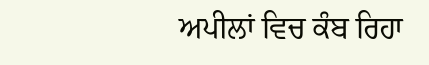ਅਪੀਲਾਂ ਵਿਚ ਕੰਬ ਰਿਹਾ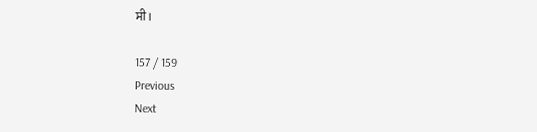ਸੀ।

157 / 159
Previous
Next